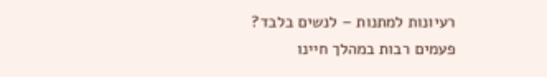רעיונות למתנות – לנשים בלבד?
פעמים רבות במהלך חיינו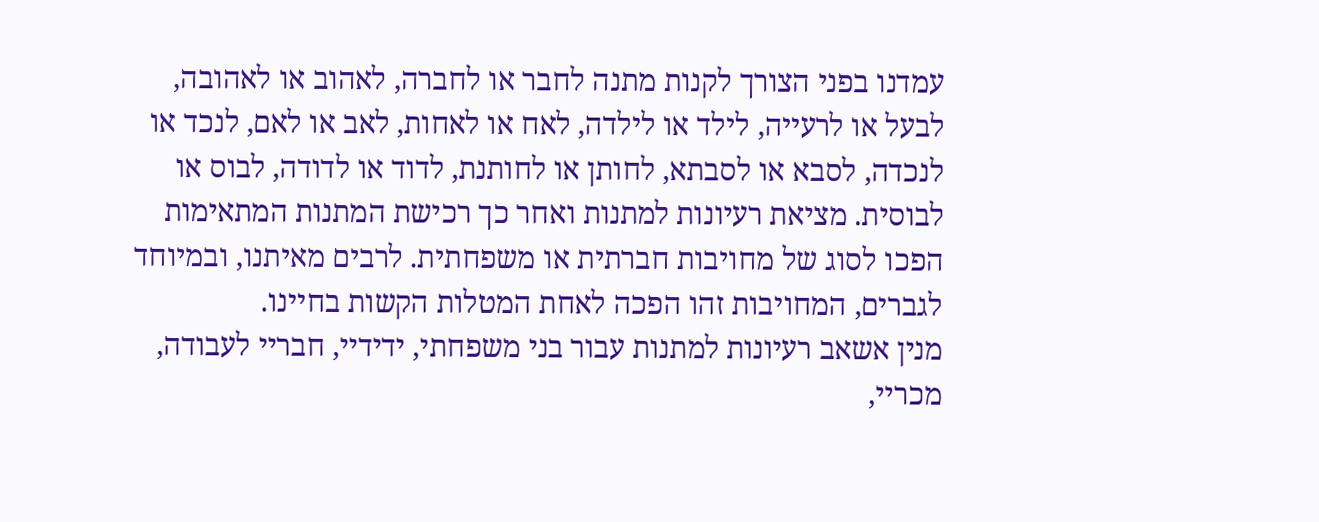עמדנו בפני הצורך לקנות מתנה לחבר או לחברה, לאהוב או לאהובה, לבעל או לרעייה, לילד או לילדה, לאח או לאחות, לאב או לאם, לנכד או לנכדה, לסבא או לסבתא, לחותן או לחותנת, לדוד או לדודה, לבוס או לבוסית. מציאת רעיונות למתנות ואחר כך רכישת המתנות המתאימות הפכו לסוג של מחויבות חברתית או משפחתית. לרבים מאיתנו, ובמיוחד לגברים, המחויבות זהו הפכה לאחת המטלות הקשות בחיינו.
מנין אשאב רעיונות למתנות עבור בני משפחתי, ידידיי, חבריי לעבודה, מכריי,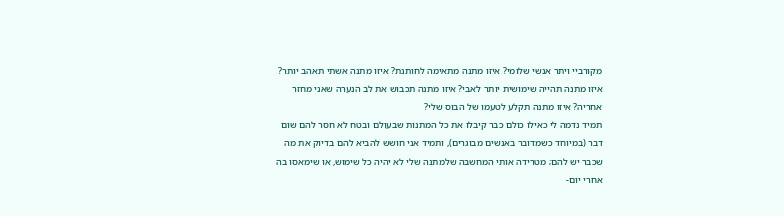מקורביי ויתר אנשי שלומי? איזו מתנה מתאימה לחותנת? איזו מתנה אשתי תאהב יותר? איזו מתנה תהייה שימושית יותר לאבי? איזו מתנה תכבוש את לב הנערה שאני מחזר אחריה? איזו מתנה תקלע לטעמו של הבוס שלי?
תמיד נדמה לי כאילו כולם כבר קיבלו את כל המתנות שבעולם ובטח לא חסר להם שום דבר (במיוחד כשמדובר באנשים מבוגרים), ותמיד אני חושש להביא להם בדיוק את מה שכבר יש להם; מטרידה אותי המחשבה שלמתנה שלי לא יהיה כל שימוש, או שימאסו בה אחרי יום-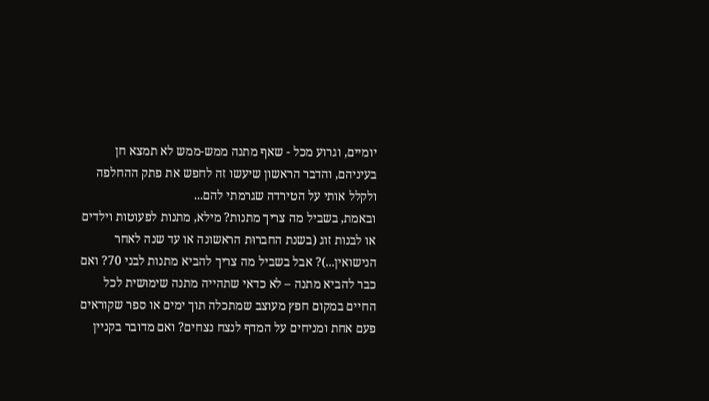יומיים, וגרוע מכל - שאף מתנה ממש-ממש לא תמצא חן בעיניהם, והדבר הראשון שיעשו זה לחפש את פתק ההחלפה ולקלל אותי על הטירדה שגרמתי להם...
ובאמת, בשביל מה צריך מתנות? מילא, מתנות לפעוטות וילדים או לבנות זוג (בשנת החברוּת הראשונה או עד שנה לאחר הנישואין...)? אבל בשביל מה צריך להביא מתנות לבני 70? ואם כבר להביא מתנה – לא כדאי שתהייה מתנה שימושית לכל החיים במקום חפץ מעוצב שמתכלה תוך ימים או ספר שקוראים פעם אחת ומניחים על המדף לנצח נצחים? ואם מדובר בקניין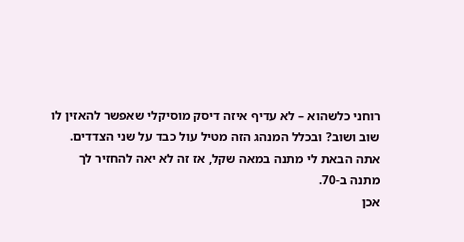רוחני כלשהוא – לא עדיף איזה דיסק מוסיקלי שאפשר להאזין לו שוב ושוב? ובכלל המנהג הזה מטיל עול כבד על שני הצדדים. אתה הבאת לי מתנה במאה שקל, אז זה לא יאה להחזיר לך מתנה ב-70.
אכן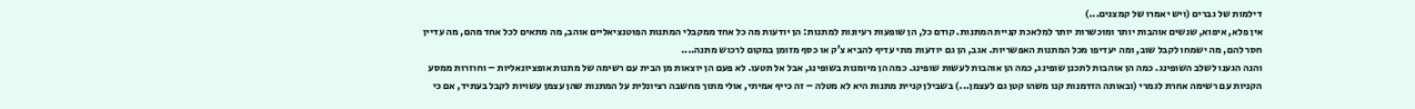דילמות של גברים (ויש יאמרו של קמצנים...)
אין פלא, איפוא, שנשים אוהבות יותר ומוכשרות יותר למלאכת קניית המתנות. קודם כל, הן שופעות רעיונות למתנות: הן יודעות מה כל אחד ממקבלי המתנות הפוטנציאליים אוהב, מה מתאים לכל אחד מהם, מה עדיין חסר להם, מה ישמחו לקבל שוב, ומה יעדיפו מכל המתנות האפשריות. אגב, הן גם יודעות מתי עדיף להביא צ'ק או כסף מזומן במקום לרכוש מתנה....
והנה הגענו לשלב השופינג. כמה הן אוהבות לתכנן שופינג, כמה הן אוהבות לעשות שופינג. כמה הן מיומנות בשופינג, אבל אל תטעו. לא פעם הן יוצאות מן הבית עם רשימה של מתנות אופציונאליות – וחוזרות ממסע הקניות עם רשימה אחרת לגמרי (ובאותה הזדמנות קנו משהו קטן גם לעצמן...) בשבילן קניית מתנות היא לא מטלה – זה כייף אמיתי, אולי מתוך מחשבה רציונלית על המתנות שהן עצמן עשויות לקבל בעתיד, אם כי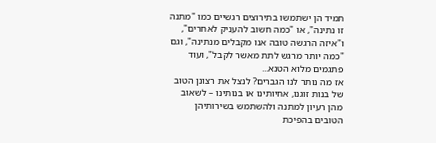תמיד הן ישתמשו בתירוצים רגשיים כמו "מתנה זו נתינה", או "כמה חשוב להעניק לאחרים", ו"איזה הרגשה טובה אנו מקבלים מנתינה", וגם "כמה יותר מרגש לתת מאשר לקבל", ועוד פתגמים מלוא הטנא...
אז מה נותר לנו הגברים? לנצל את רצונן הטוב של בנות זוגנו, אחיותינו או בנותינו – לשאוב מהן רעיון למתנה ולהשתמש בשירותיהן הטובים בהפיכת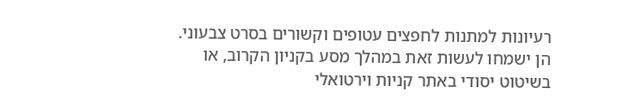רעיונות למתנות לחפצים עטופים וקשורים בסרט צבעוני. הן ישמחו לעשות זאת במהלך מסע בקניון הקרוב, או בשיטוט יסודי באתר קניות וירטואלי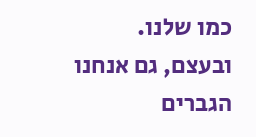כמו שלנו.
ובעצם, גם אנחנו הגברים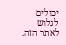יכולים לגלוש לאתר הזה.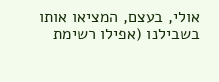אולי, בעצם, המציאו אותו בשבילנו (אפילו רשימת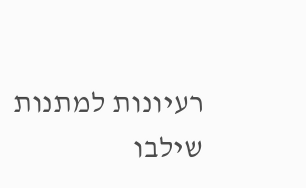רעיונות למתנות שילבו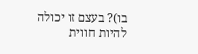בו)? בעצם זו יכולה להיות חווית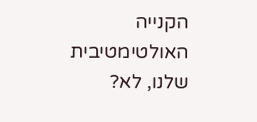הקנייה האולטימטיבית שלנו, לא?